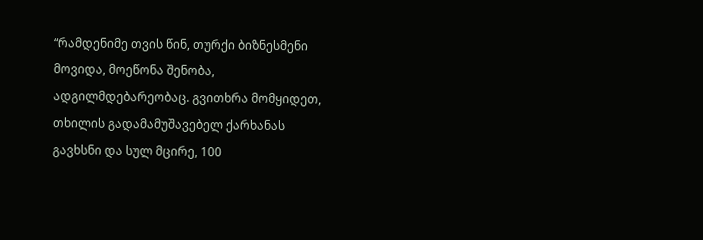“რამდენიმე თვის წინ, თურქი ბიზნესმენი მოვიდა, მოეწონა შენობა, ადგილმდებარეობაც. გვითხრა მომყიდეთ, თხილის გადამამუშავებელ ქარხანას გავხსნი და სულ მცირე, 100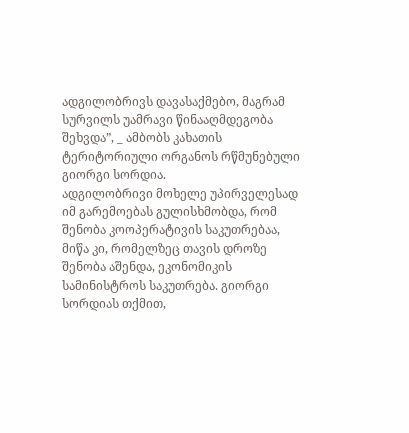ადგილობრივს დავასაქმებო, მაგრამ სურვილს უამრავი წინააღმდეგობა შეხვდა”, _ ამბობს კახათის ტერიტორიული ორგანოს რწმუნებული გიორგი სორდია.
ადგილობრივი მოხელე უპირველესად იმ გარემოებას გულისხმობდა, რომ შენობა კოოპერატივის საკუთრებაა, მიწა კი, რომელზეც თავის დროზე შენობა აშენდა, ეკონომიკის სამინისტროს საკუთრება. გიორგი სორდიას თქმით,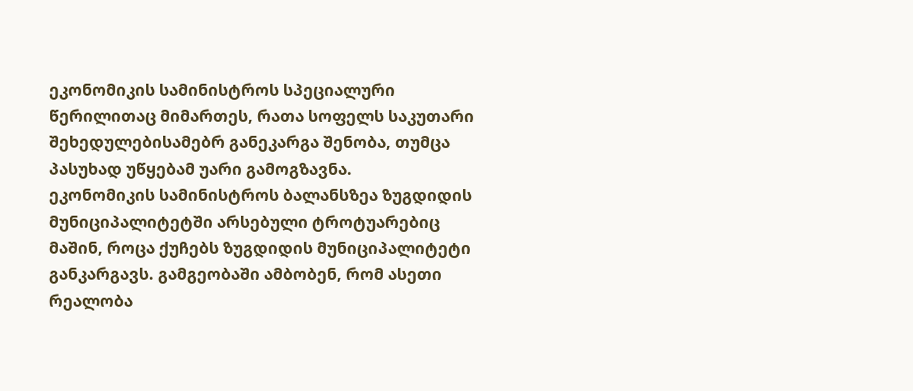ეკონომიკის სამინისტროს სპეციალური წერილითაც მიმართეს, რათა სოფელს საკუთარი შეხედულებისამებრ განეკარგა შენობა, თუმცა პასუხად უწყებამ უარი გამოგზავნა.
ეკონომიკის სამინისტროს ბალანსზეა ზუგდიდის მუნიციპალიტეტში არსებული ტროტუარებიც მაშინ, როცა ქუჩებს ზუგდიდის მუნიციპალიტეტი განკარგავს. გამგეობაში ამბობენ, რომ ასეთი რეალობა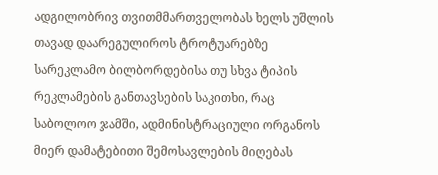ადგილობრივ თვითმმართველობას ხელს უშლის თავად დაარეგულიროს ტროტუარებზე სარეკლამო ბილბორდებისა თუ სხვა ტიპის რეკლამების განთავსების საკითხი, რაც საბოლოო ჯამში, ადმინისტრაციული ორგანოს მიერ დამატებითი შემოსავლების მიღებას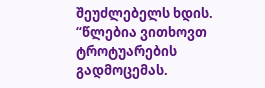შეუძლებელს ხდის.
“წლებია ვითხოვთ ტროტუარების გადმოცემას.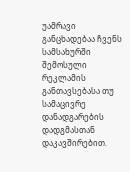უამრავი განცხადებაა ჩვენს სამსახურში შემოსული რეკლამის განთავსებასა თუ სამაცივრე დანადგარების დადგმასთან დაკავშირებით.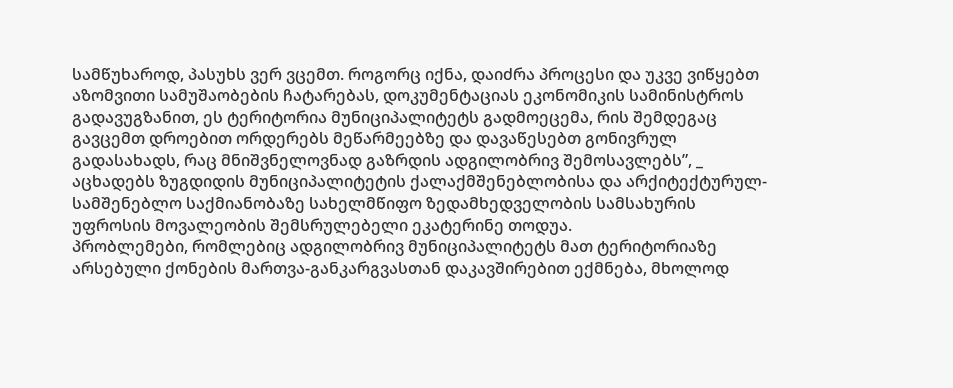სამწუხაროდ, პასუხს ვერ ვცემთ. როგორც იქნა, დაიძრა პროცესი და უკვე ვიწყებთ აზომვითი სამუშაობების ჩატარებას, დოკუმენტაციას ეკონომიკის სამინისტროს გადავუგზანით, ეს ტერიტორია მუნიციპალიტეტს გადმოეცემა, რის შემდეგაც გავცემთ დროებით ორდერებს მეწარმეებზე და დავაწესებთ გონივრულ გადასახადს, რაც მნიშვნელოვნად გაზრდის ადგილობრივ შემოსავლებს”, _ აცხადებს ზუგდიდის მუნიციპალიტეტის ქალაქმშენებლობისა და არქიტექტურულ-სამშენებლო საქმიანობაზე სახელმწიფო ზედამხედველობის სამსახურის უფროსის მოვალეობის შემსრულებელი ეკატერინე თოდუა.
პრობლემები, რომლებიც ადგილობრივ მუნიციპალიტეტს მათ ტერიტორიაზე არსებული ქონების მართვა-განკარგვასთან დაკავშირებით ექმნება, მხოლოდ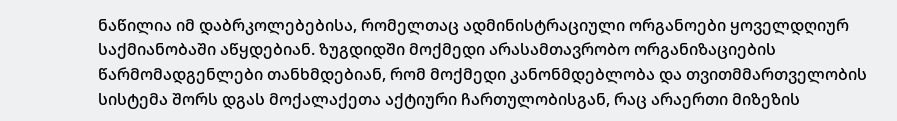ნაწილია იმ დაბრკოლებებისა, რომელთაც ადმინისტრაციული ორგანოები ყოველდღიურ საქმიანობაში აწყდებიან. ზუგდიდში მოქმედი არასამთავრობო ორგანიზაციების წარმომადგენლები თანხმდებიან, რომ მოქმედი კანონმდებლობა და თვითმმართველობის სისტემა შორს დგას მოქალაქეთა აქტიური ჩართულობისგან, რაც არაერთი მიზეზის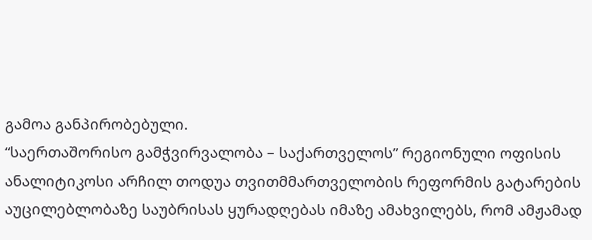გამოა განპირობებული.
“საერთაშორისო გამჭვირვალობა – საქართველოს” რეგიონული ოფისის ანალიტიკოსი არჩილ თოდუა თვითმმართველობის რეფორმის გატარების აუცილებლობაზე საუბრისას ყურადღებას იმაზე ამახვილებს, რომ ამჟამად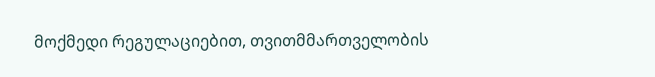მოქმედი რეგულაციებით, თვითმმართველობის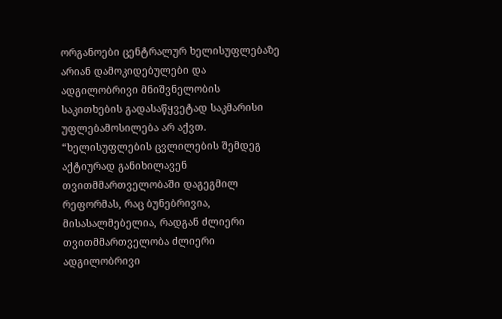ორგანოები ცენტრალურ ხელისუფლებაზე არიან დამოკიდებულები და ადგილობრივი მნიშვნელობის საკითხების გადასაწყვეტად საკმარისი უფლებამოსილება არ აქვთ.
“ხელისუფლების ცვლილების შემდეგ აქტიურად განიხილავენ თვითმმართველობაში დაგეგმილ რეფორმას, რაც ბუნებრივია, მისასალმებელია, რადგან ძლიერი თვითმმართველობა ძლიერი ადგილობრივი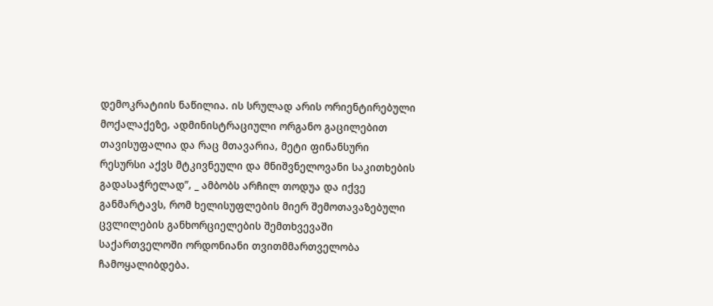დემოკრატიის ნაწილია. ის სრულად არის ორიენტირებული მოქალაქეზე, ადმინისტრაციული ორგანო გაცილებით თავისუფალია და რაც მთავარია, მეტი ფინანსური რესურსი აქვს მტკივნეული და მნიშვნელოვანი საკითხების გადასაჭრელად”, _ ამბობს არჩილ თოდუა და იქვე განმარტავს, რომ ხელისუფლების მიერ შემოთავაზებული ცვლილების განხორციელების შემთხვევაში საქართველოში ორდონიანი თვითმმართველობა ჩამოყალიბდება.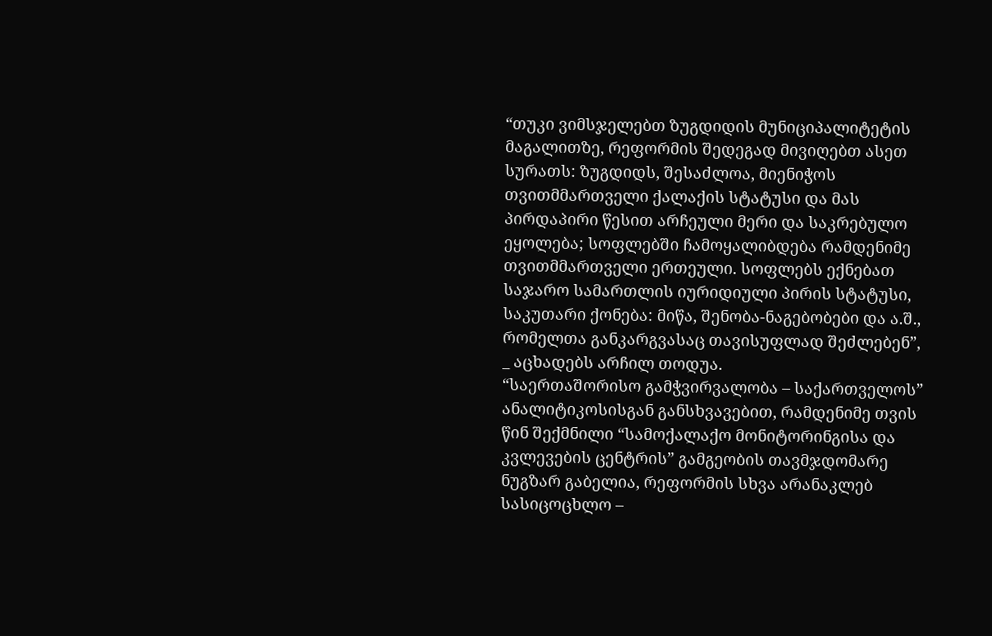“თუკი ვიმსჯელებთ ზუგდიდის მუნიციპალიტეტის მაგალითზე, რეფორმის შედეგად მივიღებთ ასეთ სურათს: ზუგდიდს, შესაძლოა, მიენიჭოს თვითმმართველი ქალაქის სტატუსი და მას პირდაპირი წესით არჩეული მერი და საკრებულო ეყოლება; სოფლებში ჩამოყალიბდება რამდენიმე თვითმმართველი ერთეული. სოფლებს ექნებათ საჯარო სამართლის იურიდიული პირის სტატუსი, საკუთარი ქონება: მიწა, შენობა-ნაგებობები და ა.შ., რომელთა განკარგვასაც თავისუფლად შეძლებენ”, _ აცხადებს არჩილ თოდუა.
“საერთაშორისო გამჭვირვალობა – საქართველოს” ანალიტიკოსისგან განსხვავებით, რამდენიმე თვის წინ შექმნილი “სამოქალაქო მონიტორინგისა და კვლევების ცენტრის” გამგეობის თავმჯდომარე ნუგზარ გაბელია, რეფორმის სხვა არანაკლებ სასიცოცხლო –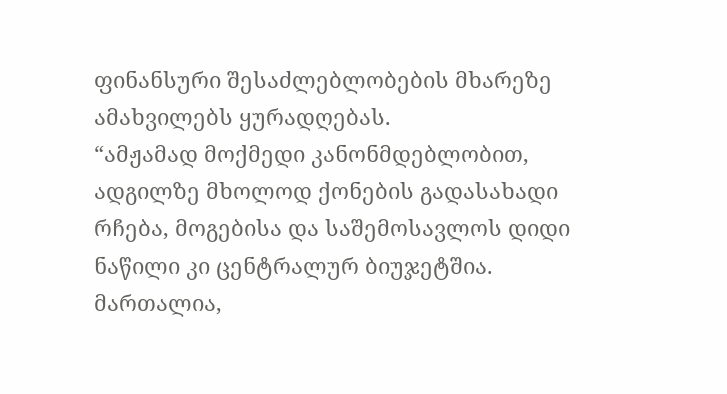ფინანსური შესაძლებლობების მხარეზე ამახვილებს ყურადღებას.
“ამჟამად მოქმედი კანონმდებლობით, ადგილზე მხოლოდ ქონების გადასახადი რჩება, მოგებისა და საშემოსავლოს დიდი ნაწილი კი ცენტრალურ ბიუჯეტშია. მართალია,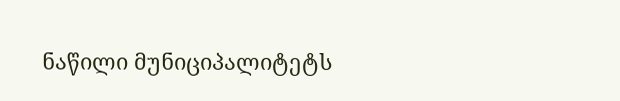ნაწილი მუნიციპალიტეტს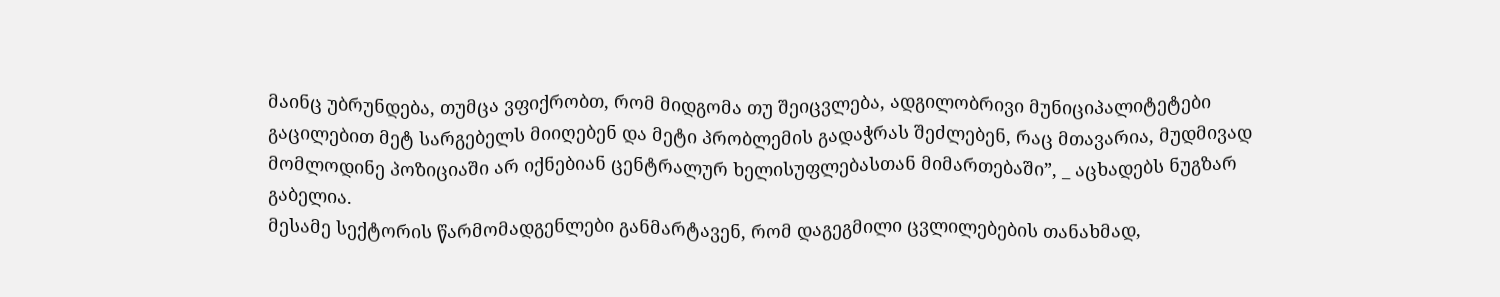მაინც უბრუნდება, თუმცა ვფიქრობთ, რომ მიდგომა თუ შეიცვლება, ადგილობრივი მუნიციპალიტეტები გაცილებით მეტ სარგებელს მიიღებენ და მეტი პრობლემის გადაჭრას შეძლებენ, რაც მთავარია, მუდმივად მომლოდინე პოზიციაში არ იქნებიან ცენტრალურ ხელისუფლებასთან მიმართებაში”, _ აცხადებს ნუგზარ გაბელია.
მესამე სექტორის წარმომადგენლები განმარტავენ, რომ დაგეგმილი ცვლილებების თანახმად,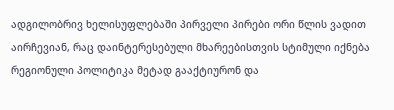ადგილობრივ ხელისუფლებაში პირველი პირები ორი წლის ვადით აირჩევიან, რაც დაინტერესებული მხარეებისთვის სტიმული იქნება რეგიონული პოლიტიკა მეტად გააქტიურონ და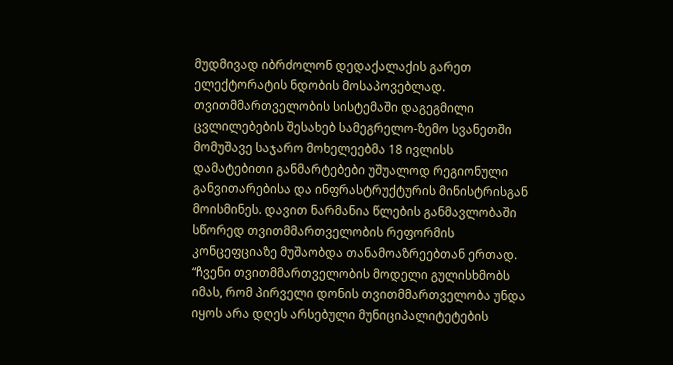მუდმივად იბრძოლონ დედაქალაქის გარეთ ელექტორატის ნდობის მოსაპოვებლად.
თვითმმართველობის სისტემაში დაგეგმილი ცვლილებების შესახებ სამეგრელო-ზემო სვანეთში მომუშავე საჯარო მოხელეებმა 18 ივლისს დამატებითი განმარტებები უშუალოდ რეგიონული განვითარებისა და ინფრასტრუქტურის მინისტრისგან მოისმინეს. დავით ნარმანია წლების განმავლობაში სწორედ თვითმმართველობის რეფორმის კონცეფციაზე მუშაობდა თანამოაზრეებთან ერთად.
“ჩვენი თვითმმართველობის მოდელი გულისხმობს იმას, რომ პირველი დონის თვითმმართველობა უნდა იყოს არა დღეს არსებული მუნიციპალიტეტების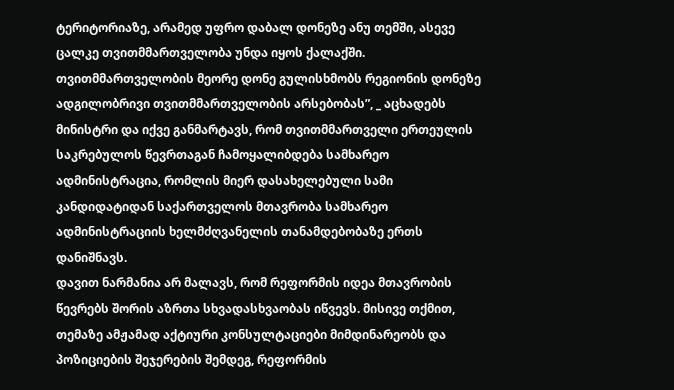ტერიტორიაზე, არამედ უფრო დაბალ დონეზე ანუ თემში, ასევე ცალკე თვითმმართველობა უნდა იყოს ქალაქში. თვითმმართველობის მეორე დონე გულისხმობს რეგიონის დონეზე ადგილობრივი თვითმმართველობის არსებობას”, _ აცხადებს მინისტრი და იქვე განმარტავს, რომ თვითმმართველი ერთეულის საკრებულოს წევრთაგან ჩამოყალიბდება სამხარეო ადმინისტრაცია, რომლის მიერ დასახელებული სამი კანდიდატიდან საქართველოს მთავრობა სამხარეო ადმინისტრაციის ხელმძღვანელის თანამდებობაზე ერთს დანიშნავს.
დავით ნარმანია არ მალავს, რომ რეფორმის იდეა მთავრობის წევრებს შორის აზრთა სხვადასხვაობას იწვევს. მისივე თქმით, თემაზე ამჟამად აქტიური კონსულტაციები მიმდინარეობს და პოზიციების შეჯერების შემდეგ, რეფორმის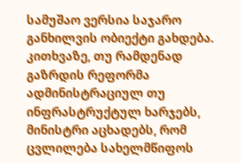სამუშაო ვერსია საჯარო განხილვის ობიექტი გახდება. კითხვაზე, თუ რამდენად გაზრდის რეფორმა ადმინისტრაციულ თუ ინფრასტრუქტულ ხარჯებს, მინისტრი აცხადებს, რომ ცვლილება სახელმწიფოს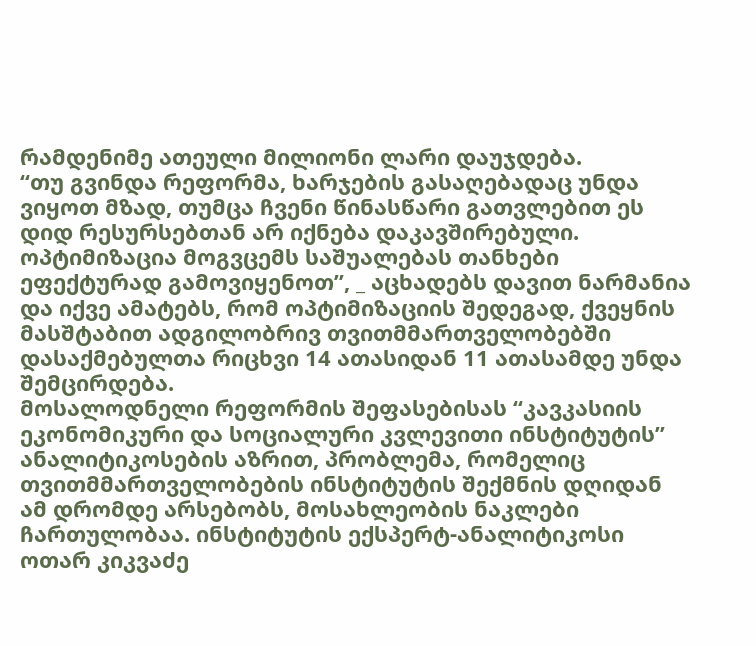რამდენიმე ათეული მილიონი ლარი დაუჯდება.
“თუ გვინდა რეფორმა, ხარჯების გასაღებადაც უნდა ვიყოთ მზად, თუმცა ჩვენი წინასწარი გათვლებით ეს დიდ რესურსებთან არ იქნება დაკავშირებული. ოპტიმიზაცია მოგვცემს საშუალებას თანხები ეფექტურად გამოვიყენოთ”, _ აცხადებს დავით ნარმანია და იქვე ამატებს, რომ ოპტიმიზაციის შედეგად, ქვეყნის მასშტაბით ადგილობრივ თვითმმართველობებში დასაქმებულთა რიცხვი 14 ათასიდან 11 ათასამდე უნდა შემცირდება.
მოსალოდნელი რეფორმის შეფასებისას “კავკასიის ეკონომიკური და სოციალური კვლევითი ინსტიტუტის” ანალიტიკოსების აზრით, პრობლემა, რომელიც თვითმმართველობების ინსტიტუტის შექმნის დღიდან ამ დრომდე არსებობს, მოსახლეობის ნაკლები ჩართულობაა. ინსტიტუტის ექსპერტ-ანალიტიკოსი ოთარ კიკვაძე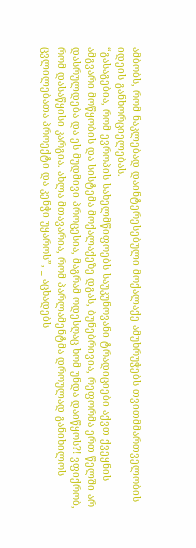ამბობს, რომ ნაკლებად დაინტერესებული მოქალაქე ამუხრუჭებს თვითმმართველობის იდეის განხორციელებას.
“გასაგებია, რომ ევროპის სახელმწიფოებს საუკუნოვანი ტრადიციები აქვთ ქვეყნის ამგვარი მოწყობის და სისტემა მოქალაქეზე დგას, ბუნებრივია, რეფორმა ერთ წელში არ დასრულდება და ეს მუდმივი პროცესია, მაგრამ ოდესღაც ხომ უნდა დაიწყოს?! ვფიქრობ, რომ დასაწყისი კარგია. ახლა მთავარია, რომ პარლამენტმა დროულად განიხილოს ცვლილებათა პროექტი და კენჭი უყაროს”, _ აცხადებს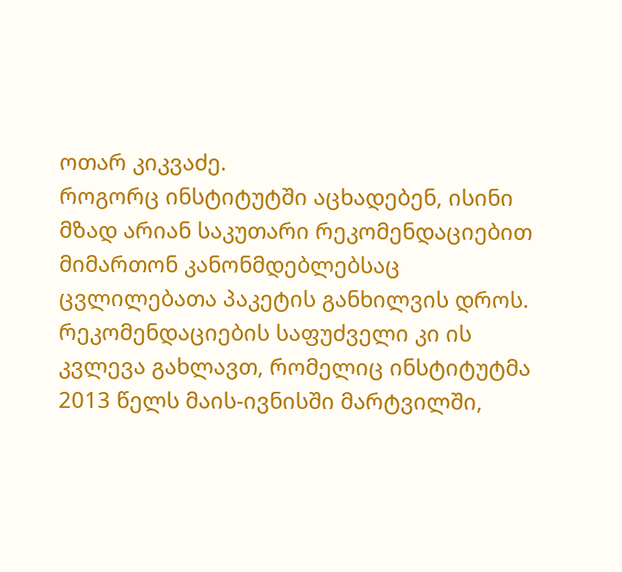ოთარ კიკვაძე.
როგორც ინსტიტუტში აცხადებენ, ისინი მზად არიან საკუთარი რეკომენდაციებით მიმართონ კანონმდებლებსაც ცვლილებათა პაკეტის განხილვის დროს. რეკომენდაციების საფუძველი კი ის კვლევა გახლავთ, რომელიც ინსტიტუტმა 2013 წელს მაის-ივნისში მარტვილში,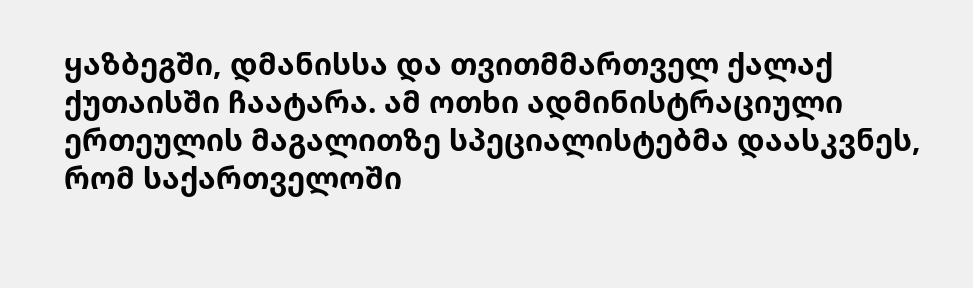ყაზბეგში, დმანისსა და თვითმმართველ ქალაქ ქუთაისში ჩაატარა. ამ ოთხი ადმინისტრაციული ერთეულის მაგალითზე სპეციალისტებმა დაასკვნეს, რომ საქართველოში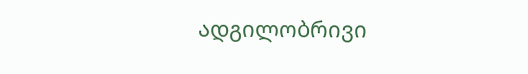ადგილობრივი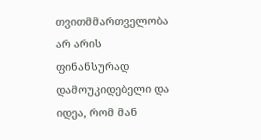თვითმმართველობა არ არის ფინანსურად დამოუკიდებელი და იდეა, რომ მან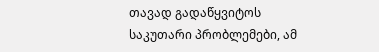თავად გადაწყვიტოს საკუთარი პრობლემები, ამ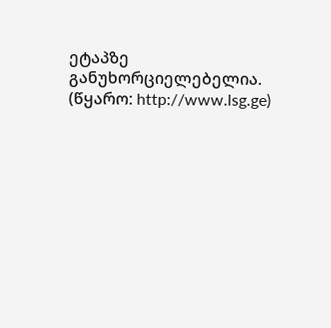ეტაპზე განუხორციელებელია.
(წყარო: http://www.lsg.ge)